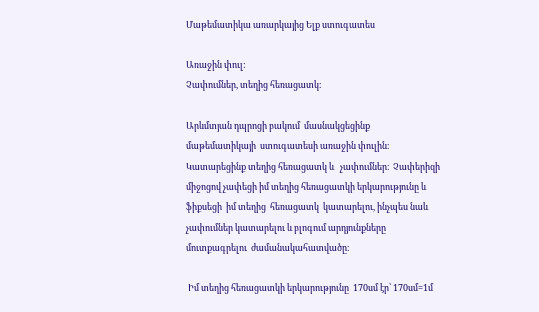Մաթեմատիկա առարկայից Ելք ստուգատես

Առաջին փուլ:
Չափումներ, տեղից հեռացատկ։

Արևմտյան դպրոցի բակում  մասնակցեցինք մաթեմատիկայի  ստուգատեսի առաջին փուլին։ Կատարեցինք տեղից հեռացատկ և   չափումներ։  Չափերիզի միջոցով չափեցի իմ տեղից հեռացատկի երկարությունը և ֆիքսեցի  իմ տեղից  հեռացատկ  կատարելու, ինչպես նաև չափումներ կատարելու և բլոգում արդյունքները մուտքագրելու  ժամանակահատվածը։

 Իմ տեղից հեռացատկի երկարությունը  170սմ էր՝ 170սմ=1մ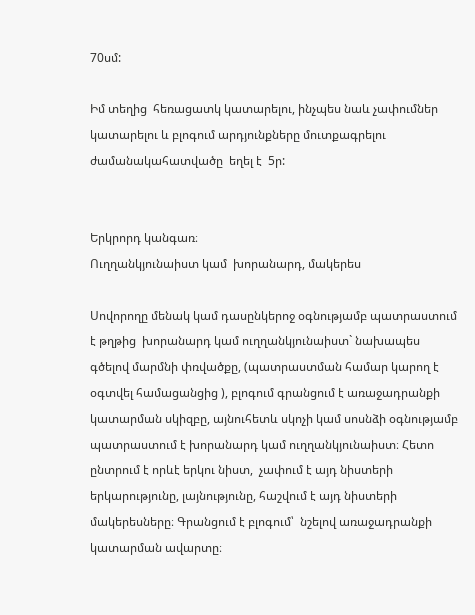70սմ:

Իմ տեղից  հեռացատկ կատարելու, ինչպես նաև չափումներ կատարելու և բլոգում արդյունքները մուտքագրելու  ժամանակահատվածը  եղել է  5ր:


Երկրորդ կանգառ։
Ուղղանկյունաիստ կամ  խորանարդ, մակերես

Սովորողը մենակ կամ դասընկերոջ օգնությամբ պատրաստում է թղթից  խորանարդ կամ ուղղանկյունաիստ` նախապես գծելով մարմնի փռվածքը, (պատրաստման համար կարող է օգտվել համացանցից ), բլոգում գրանցում է առաջադրանքի կատարման սկիզբը, այնուհետև սկոչի կամ սոսնձի օգնությամբ պատրաստում է խորանարդ կամ ուղղանկյունաիստ։ Հետո ընտրում է որևէ երկու նիստ,  չափում է այդ նիստերի երկարությունը, լայնությունը, հաշվում է այդ նիստերի մակերեսները։ Գրանցում է բլոգում՝  նշելով առաջադրանքի կատարման ավարտը։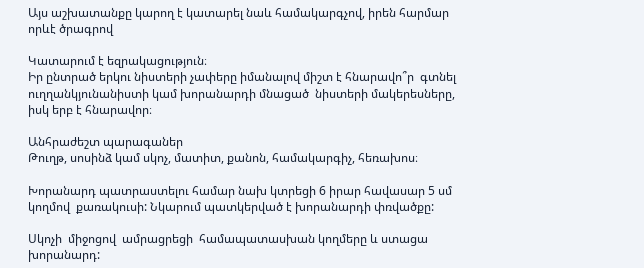Այս աշխատանքը կարող է կատարել նաև համակարգչով, իրեն հարմար որևէ ծրագրով

Կատարում է եզրակացություն։
Իր ընտրած երկու նիստերի չափերը իմանալով միշտ է հնարավո՞ր  գտնել ուղղանկյունանիստի կամ խորանարդի մնացած  նիստերի մակերեսները, իսկ երբ է հնարավոր։

Անհրաժեշտ պարագաներ
Թուղթ, սոսինձ կամ սկոչ, մատիտ, քանոն, համակարգիչ, հեռախոս։

Խորանարդ պատրաստելու համար նախ կտրեցի 6 իրար հավասար 5 սմ կողմով  քառակուսի: Նկարում պատկերված է խորանարդի փռվածքը:

Սկոչի  միջոցով  ամրացրեցի  համապատասխան կողմերը և ստացա  խորանարդ: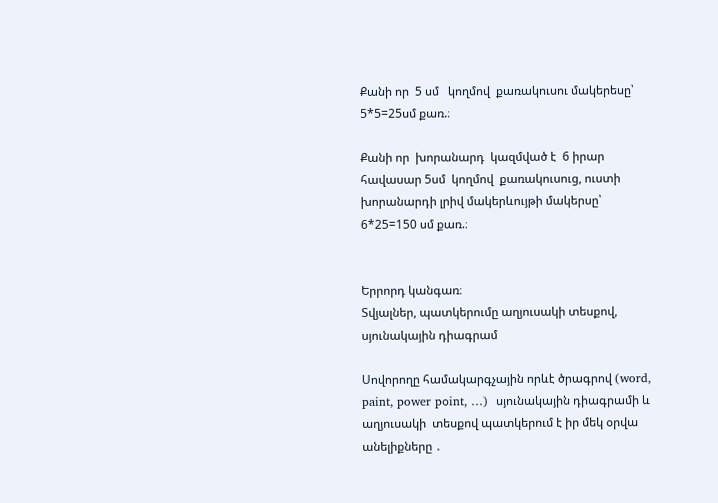Քանի որ  5 սմ   կողմով  քառակուսու մակերեսը՝ 5*5=25սմ քառ.։

Քանի որ  խորանարդ  կազմված է  6 իրար հավասար 5սմ  կողմով  քառակուսուց, ուստի խորանարդի լրիվ մակերևույթի մակերսը՝ 6*25=150 սմ քառ.։


Երրորդ կանգառ։
Տվյալներ, պատկերումը աղյուսակի տեսքով, սյունակային դիագրամ

Սովորողը համակարգչային որևէ ծրագրով (word, paint, power pօint, …)  սյունակային դիագրամի և աղյուսակի  տեսքով պատկերում է իր մեկ օրվա անելիքները ․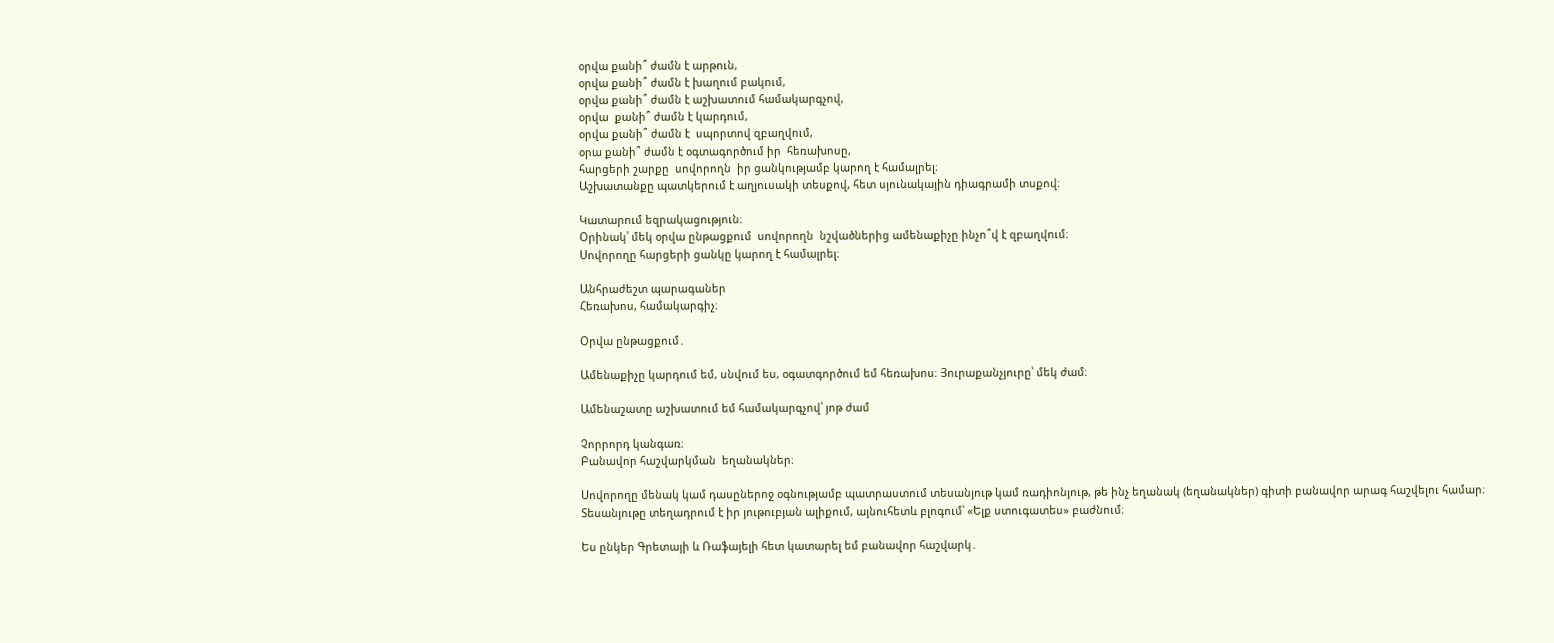օրվա քանի՞ ժամն է արթուն,
օրվա քանի՞ ժամն է խաղում բակում,
օրվա քանի՞ ժամն է աշխատում համակարգչով,
օրվա  քանի՞ ժամն է կարդում,
օրվա քանի՞ ժամն է  սպորտով զբաղվում,
օրա քանի՞ ժամն է օգտագործում իր  հեռախոսը,
հարցերի շարքը  սովորողն  իր ցանկությամբ կարող է համալրել։
Աշխատանքը պատկերում է աղյուսակի տեսքով, հետ սյունակային դիագրամի տսքով։

Կատարում եզրակացություն։
Օրինակ՝ մեկ օրվա ընթացքում  սովորողն  նշվածներից ամենաքիչը ինչո՞վ է զբաղվում։
Սովորողը հարցերի ցանկը կարող է համալրել։

Անհրաժեշտ պարագաներ
Հեռախոս, համակարգիչ։

Օրվա ընթացքում․

Ամենաքիչը կարդում եմ, սնվում ես, օգատգործում եմ հեռախոս։ Յուրաքանչյուրը՝ մեկ ժամ։

Ամենաշատը աշխատում եմ համակարգչով՝ յոթ ժամ

Չորրորդ կանգառ։
Բանավոր հաշվարկման  եղանակներ։

Սովորողը մենակ կամ դասըներոջ օգնությամբ պատրաստում տեսանյութ կամ ռադիոնյութ, թե ինչ եղանակ (եղանակներ) գիտի բանավոր արագ հաշվելու համար։ Տեսանյութը տեղադրում է իր յութուբյան ալիքում, այնուհետև բլոգում՝ «Ելք ստուգատես» բաժնում։

Ես ընկեր Գրետայի և Ռաֆայելի հետ կատարել եմ բանավոր հաշվարկ․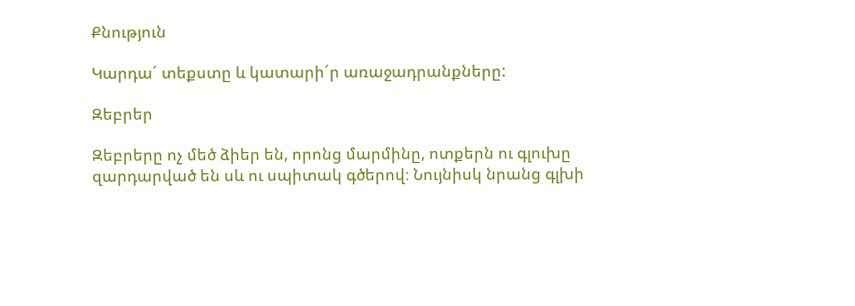Քնություն

Կարդա´ տեքստը և կատարի´ր առաջադրանքները:

Զեբրեր

Զեբրերը ոչ մեծ ձիեր են, որոնց մարմինը, ոտքերն ու գլուխը զարդարված են սև ու սպիտակ գծերով։ Նույնիսկ նրանց գլխի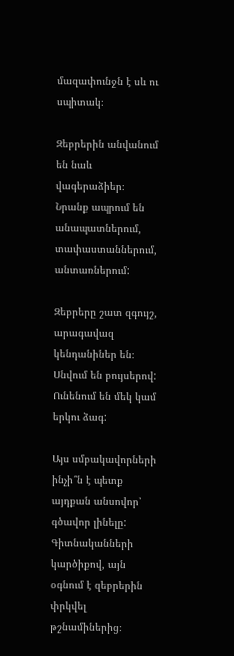մազափունջն է սև ու սպիտակ։

Զեբրերին անվանում են նաև վագերաձիեր։ Նրանք ապրում են անապատներում, տափաստաններում, անտառներում:

Զեբրերը շատ զգույշ, արագավազ կենդանիներ են։ Սնվում են բույսերով: Ունենում են մեկ կամ երկու ձագ:

Այս սմբակավորների ինչի՞ն է պետք այդքան անսովոր՝ գծավոր լինելը: Գիտնականների կարծիքով, այն օգնում է զեբրերին փրկվել թշնամիներից։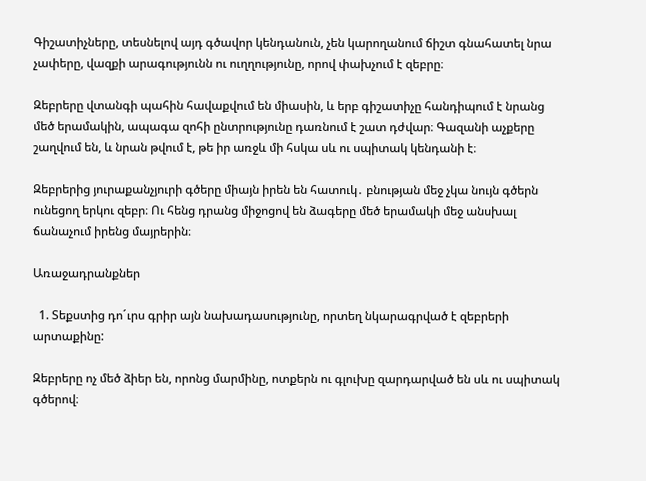Գիշատիչները, տեսնելով այդ գծավոր կենդանուն, չեն կարողանում ճիշտ գնահատել նրա չափերը, վազքի արագությունն ու ուղղությունը, որով փախչում է զեբրը։

Զեբրերը վտանգի պահին հավաքվում են միասին, և երբ գիշատիչը հանդիպում է նրանց մեծ երամակին, ապագա զոհի ընտրությունը դառնում է շատ դժվար։ Գազանի աչքերը շաղվում են, և նրան թվում է, թե իր առջև մի հսկա սև ու սպիտակ կենդանի է։

Զեբրերից յուրաքանչյուրի գծերը միայն իրեն են հատուկ․ բնության մեջ չկա նույն գծերն ունեցող երկու զեբր։ Ու հենց դրանց միջոցով են ձագերը մեծ երամակի մեջ անսխալ ճանաչում իրենց մայրերին։

Առաջադրանքներ

  1. Տեքստից դո´ւրս գրիր այն նախադասությունը, որտեղ նկարագրված է զեբրերի արտաքինը:

Զեբրերը ոչ մեծ ձիեր են, որոնց մարմինը, ոտքերն ու գլուխը զարդարված են սև ու սպիտակ գծերով։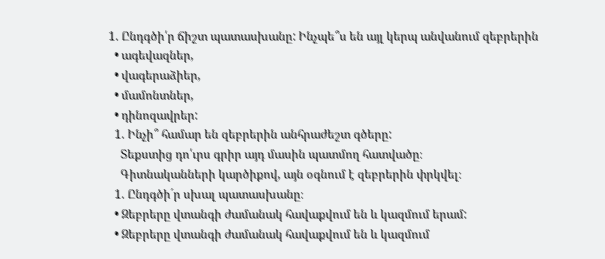1. Ընդգծի՛ր ճիշտ պատասխանը: Ինչպե՞ս են այլ կերպ անվանում զեբրերին
  • ագեվազներ,
  • վագերաձիեր,
  • մամոնտներ,
  • դինոզավրեր:
  1. Ինչի՞ համար են զեբրերին անհրաժեշտ գծերը:
    Տեքստից դո՛ւրս գրիր այդ մասին պատմող հատվածը։
    Գիտնականների կարծիքով, այն օգնում է զեբրերին փրկվել։
  1. Ընդգծի´ր սխալ պատասխանը։
  • Զեբրերը վտանգի ժամանակ հավաքվում են և կազմում երամ:
  • Զեբրերը վտանգի ժամանակ հավաքվում են և կազմում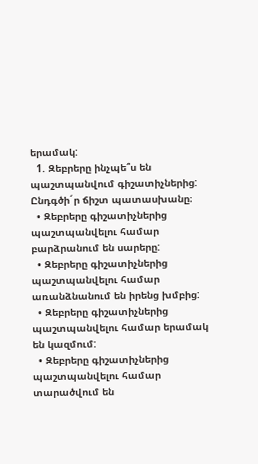երամակ:
  1. Զեբրերը ինչպե՞ս են պաշտպանվում գիշատիչներից: Ընդգծի´ր ճիշտ պատասխանը։
  • Զեբրերը գիշատիչներից պաշտպանվելու համար բարձրանում են սարերը:
  • Զեբրերը գիշատիչներից պաշտպանվելու համար առանձնանում են իրենց խմբից:
  • Զեբրերը գիշատիչներից պաշտպանվելու համար երամակ են կազմում:
  • Զեբրերը գիշատիչներից պաշտպանվելու համար տարածվում են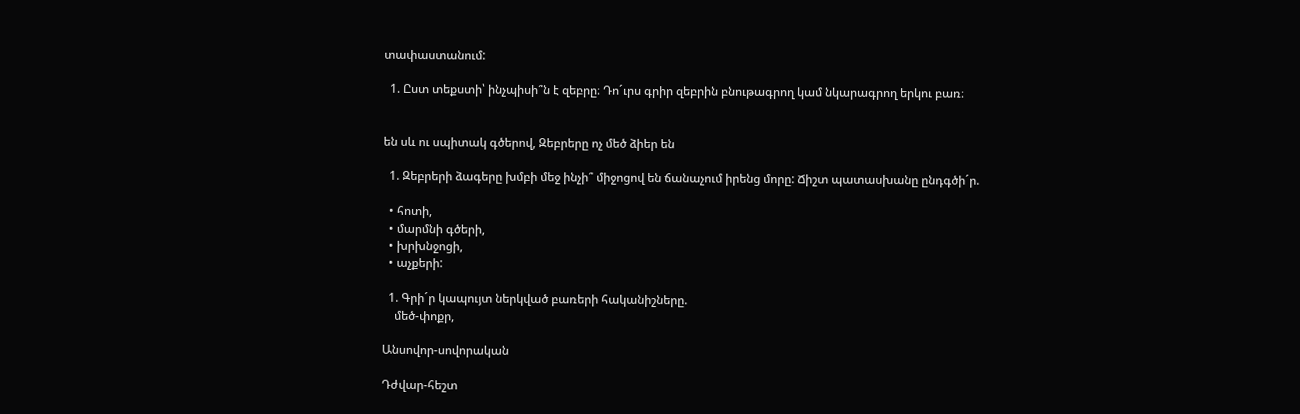տափաստանում:

  1. Ըստ տեքստի՝ ինչպիսի՞ն է զեբրը։ Դո´ւրս գրիր զեբրին բնութագրող կամ նկարագրող երկու բառ։


են սև ու սպիտակ գծերով, Զեբրերը ոչ մեծ ձիեր են

  1. Զեբրերի ձագերը խմբի մեջ ինչի՞ միջոցով են ճանաչում իրենց մորը: Ճիշտ պատասխանը ընդգծի´ր.

  • հոտի,
  • մարմնի գծերի,
  • խրխնջոցի,
  • աչքերի:

  1. Գրի´ր կապույտ ներկված բառերի հականիշները.
    մեծ-փոքր,

Անսովոր-սովորական

Դժվար-հեշտ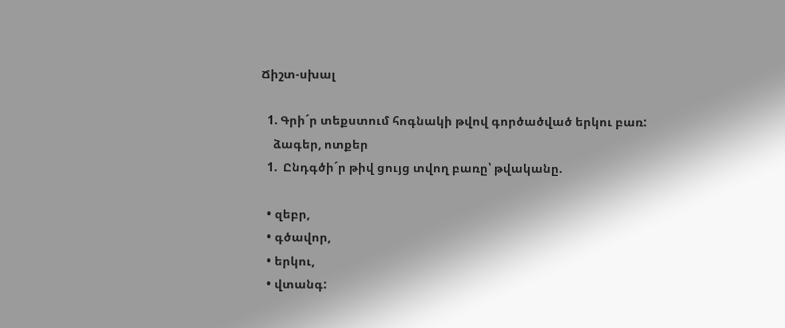Ճիշտ-սխալ

  1. Գրի´ր տեքստում հոգնակի թվով գործածված երկու բառ:
    ձագեր, ոտքեր
  1.  Ընդգծի´ր թիվ ցույց տվող բառը՝ թվականը.

  • զեբր,
  • գծավոր,
  • երկու,
  • վտանգ: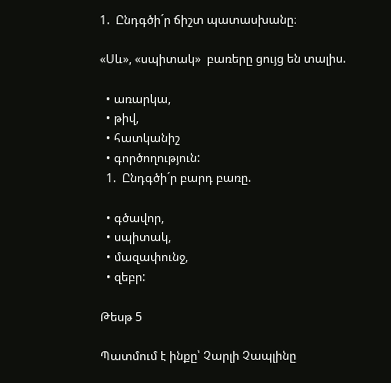1.  Ընդգծի´ր ճիշտ պատասխանը։

«Սև», «սպիտակ»  բառերը ցույց են տալիս.

  • առարկա,
  • թիվ,
  • հատկանիշ
  • գործողություն:
  1.  Ընդգծի´ր բարդ բառը.

  • գծավոր,
  • սպիտակ,
  • մազափունջ,
  • զեբր:

Թեսթ 5

Պատմում է ինքը՝ Չարլի Չապլինը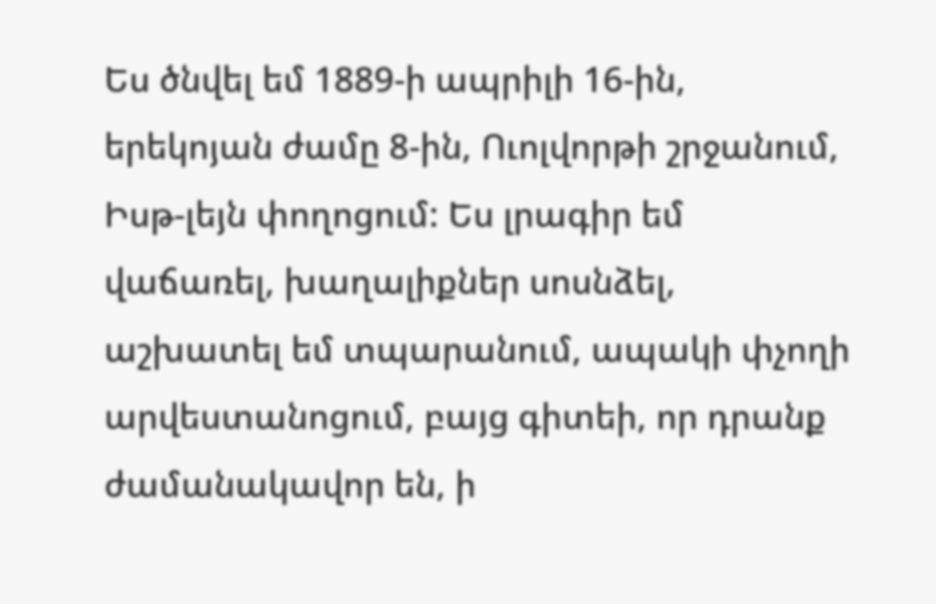Ես ծնվել եմ 1889-ի ապրիլի 16-ին, երեկոյան ժամը 8-ին, Ուոլվորթի շրջանում, Իսթ-լեյն փողոցում: Ես լրագիր եմ վաճառել, խաղալիքներ սոսնձել, աշխատել եմ տպարանում, ապակի փչողի արվեստանոցում, բայց գիտեի, որ դրանք ժամանակավոր են, ի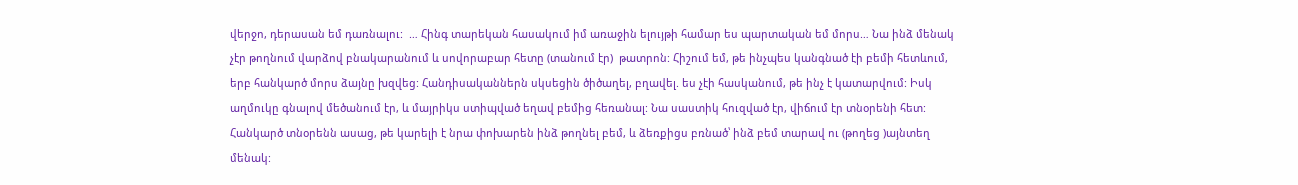վերջո, դերասան եմ դառնալու:  … Հինգ տարեկան հասակում իմ առաջին ելույթի համար ես պարտական եմ մորս… Նա ինձ մենակ չէր թողնում վարձով բնակարանում և սովորաբար հետը (տանում էր)  թատրոն: Հիշում եմ, թե ինչպես կանգնած էի բեմի հետևում, երբ հանկարծ մորս ձայնը խզվեց: Հանդիսականներն սկսեցին ծիծաղել, բղավել. ես չէի հասկանում, թե ինչ է կատարվում: Իսկ աղմուկը գնալով մեծանում էր, և մայրիկս ստիպված եղավ բեմից հեռանալ: Նա սաստիկ հուզված էր, վիճում էր տնօրենի հետ: Հանկարծ տնօրենն ասաց, թե կարելի է նրա փոխարեն ինձ թողնել բեմ, և ձեռքիցս բռնած՝ ինձ բեմ տարավ ու (թողեց )այնտեղ մենակ: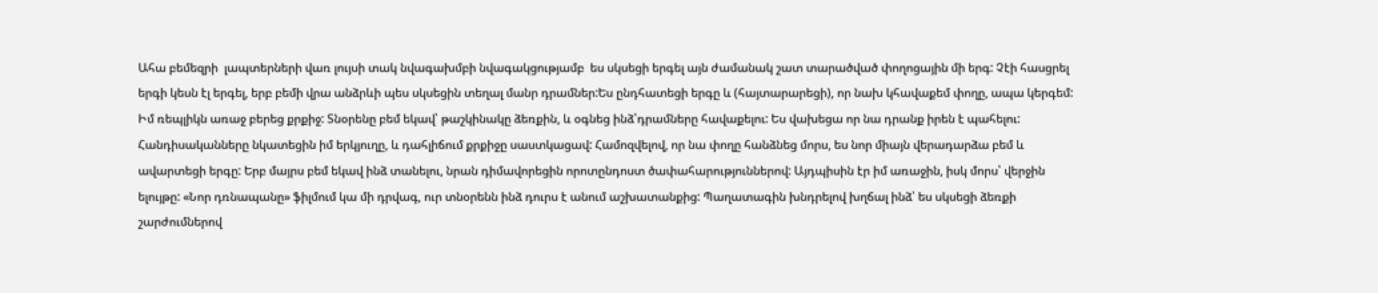Ահա բեմեզրի  լապտերների վառ լույսի տակ նվագախմբի նվագակցությամբ  ես սկսեցի երգել այն ժամանակ շատ տարածված փողոցային մի երգ: Չէի հասցրել երգի կեսն էլ երգել, երբ բեմի վրա անձրևի պես սկսեցին տեղալ մանր դրամներ:Ես ընդհատեցի երգը և (հայտարարեցի), որ նախ կհավաքեմ փողը, ապա կերգեմ: Իմ ռեպլիկն առաջ բերեց քրքիջ: Տնօրենը բեմ եկավ՝ թաշկինակը ձեռքին, և օգնեց ինձ՝դրամները հավաքելու: Ես վախեցա որ նա դրանք իրեն է պահելու: Հանդիսականները նկատեցին իմ երկյուղը, և դահլիճում քրքիջը սաստկացավ: Համոզվելով, որ նա փողը հանձնեց մորս, ես նոր միայն վերադարձա բեմ և ավարտեցի երգը: Երբ մայրս բեմ եկավ ինձ տանելու, նրան դիմավորեցին որոտընդոստ ծափահարություններով: Այդպիսին էր իմ առաջին, իսկ մորս՝ վերջին ելույթը: «Նոր դռնապանը» ֆիլմում կա մի դրվագ, ուր տնօրենն ինձ դուրս է անում աշխատանքից: Պաղատագին խնդրելով խղճալ ինձ՝ ես սկսեցի ձեռքի շարժումներով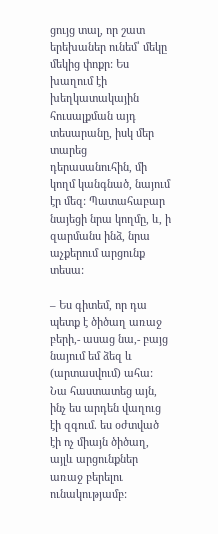ցույց տալ, որ շատ երեխաներ ունեմ՝ մեկը մեկից փոքր: Ես խաղում էի խեղկատակային հուսալքման այդ տեսարանը, իսկ մեր տարեց  դերասանուհին, մի կողմ կանգնած, նայում էր մեզ: Պատահաբար նայեցի նրա կողմը, և, ի զարմանս ինձ, նրա աչքերում արցունք տեսա:

– Ես գիտեմ, որ դա պետք է ծիծաղ առաջ բերի,- ասաց նա,- բայց նայում եմ ձեզ և (արտասվում) ահա: Նա հաստատեց այն, ինչ ես արդեն վաղուց էի զգում. ես օժտված էի ոչ միայն ծիծաղ, այլև արցունքներ առաջ բերելու ունակությամբ: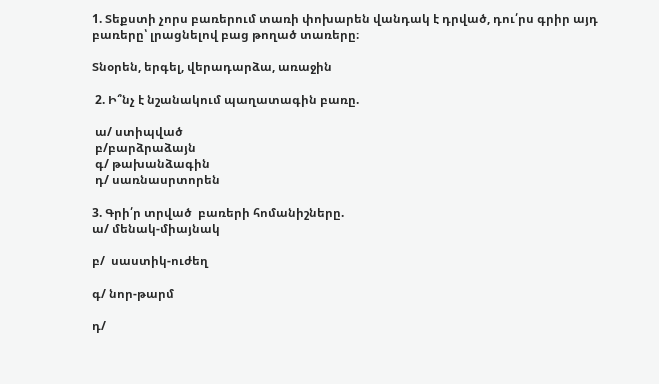1. Տեքստի չորս բառերում տառի փոխարեն վանդակ է դրված, դու՛րս գրիր այդ բառերը՝ լրացնելով բաց թողած տառերը։

Տնօրեն, երգել, վերադարձա, առաջին

 2. Ի՞նչ է նշանակում պաղատագին բառը.

 ա/ ստիպված
 բ/բարձրաձայն
 գ/ թախանձագին
 դ/ սառնասրտորեն

3. Գրի՛ր տրված  բառերի հոմանիշները.
ա/ մենակ-միայնակ

բ/  սաստիկ-ուժեղ

գ/ նոր-թարմ

դ/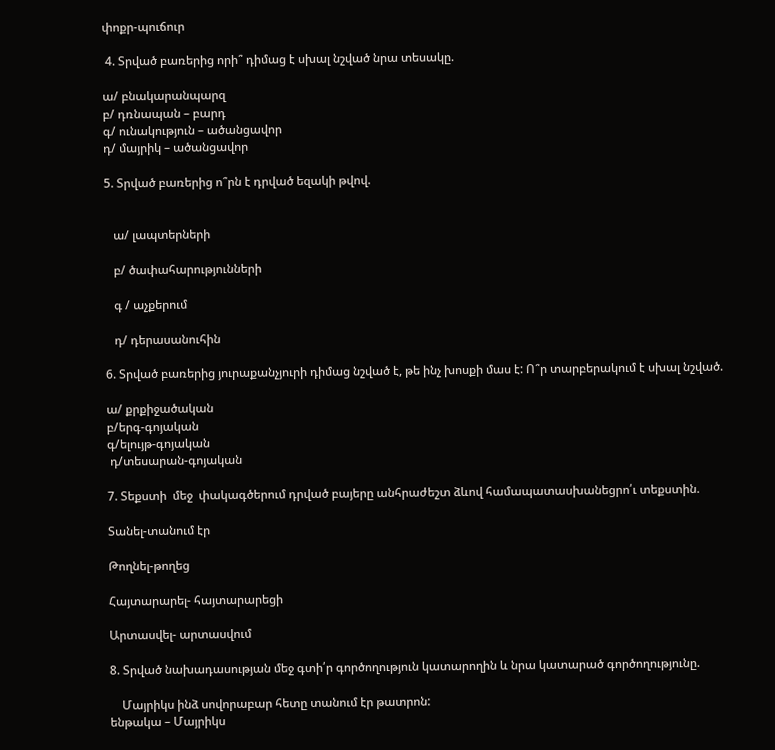փոքր-պուճուր

 4. Տրված բառերից որի՞ դիմաց է սխալ նշված նրա տեսակը.

ա/ բնակարանպարզ
բ/ դռնապան – բարդ
գ/ ունակություն – ածանցավոր
դ/ մայրիկ – ածանցավոր

5. Տրված բառերից ո՞րն է դրված եզակի թվով.


   ա/ լապտերների

   բ/ ծափահարությունների

   գ / աչքերում

   դ/ դերասանուհին

6. Տրված բառերից յուրաքանչյուրի դիմաց նշված է, թե ինչ խոսքի մաս է: Ո՞ր տարբերակում է սխալ նշված.

ա/ քրքիջածական
բ/երգ-գոյական
գ/ելույթ-գոյական
 դ/տեսարան-գոյական

7. Տեքստի  մեջ  փակագծերում դրված բայերը անհրաժեշտ ձևով համապատասխանեցրո՛ւ տեքստին.

Տանել-տանում էր

Թողնել-թողեց

Հայտարարել- հայտարարեցի

Արտասվել- արտասվում

8. Տրված նախադասության մեջ գտի՛ր գործողություն կատարողին և նրա կատարած գործողությունը.

    Մայրիկս ինձ սովորաբար հետը տանում էր թատրոն:
ենթակա – Մայրիկս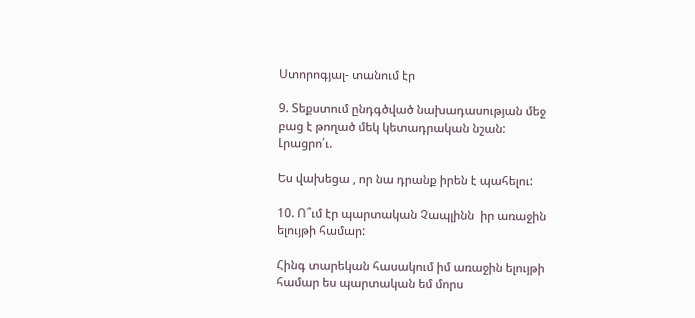Ստորոգյալ- տանում էր

9. Տեքստում ընդգծված նախադասության մեջ բաց է թողած մեկ կետադրական նշան: Լրացրո՛ւ.

Ես վախեցա , որ նա դրանք իրեն է պահելու:

10. Ո՞ւմ էր պարտական Չապլինն  իր առաջին ելույթի համար:

Հինգ տարեկան հասակում իմ առաջին ելույթի համար ես պարտական եմ մորս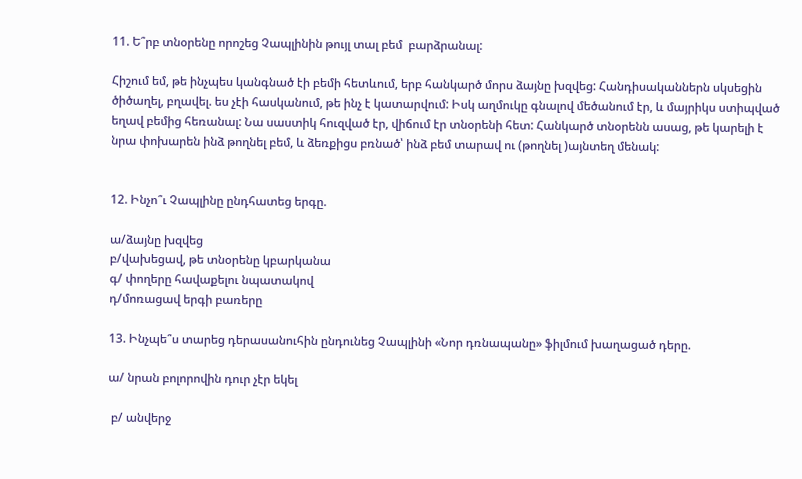11. Ե՞րբ տնօրենը որոշեց Չապլինին թույլ տալ բեմ  բարձրանալ:

Հիշում եմ, թե ինչպես կանգնած էի բեմի հետևում, երբ հանկարծ մորս ձայնը խզվեց: Հանդիսականներն սկսեցին ծիծաղել, բղավել. ես չէի հասկանում, թե ինչ է կատարվում: Իսկ աղմուկը գնալով մեծանում էր, և մայրիկս ստիպված եղավ բեմից հեռանալ: Նա սաստիկ հուզված էր, վիճում էր տնօրենի հետ: Հանկարծ տնօրենն ասաց, թե կարելի է նրա փոխարեն ինձ թողնել բեմ, և ձեռքիցս բռնած՝ ինձ բեմ տարավ ու (թողնել )այնտեղ մենակ:


12. Ինչո՞ւ Չապլինը ընդհատեց երգը.

ա/ձայնը խզվեց
բ/վախեցավ, թե տնօրենը կբարկանա
գ/ փողերը հավաքելու նպատակով
դ/մոռացավ երգի բառերը

13. Ինչպե՞ս տարեց դերասանուհին ընդունեց Չապլինի «Նոր դռնապանը» ֆիլմում խաղացած դերը.

ա/ նրան բոլորովին դուր չէր եկել

 բ/ անվերջ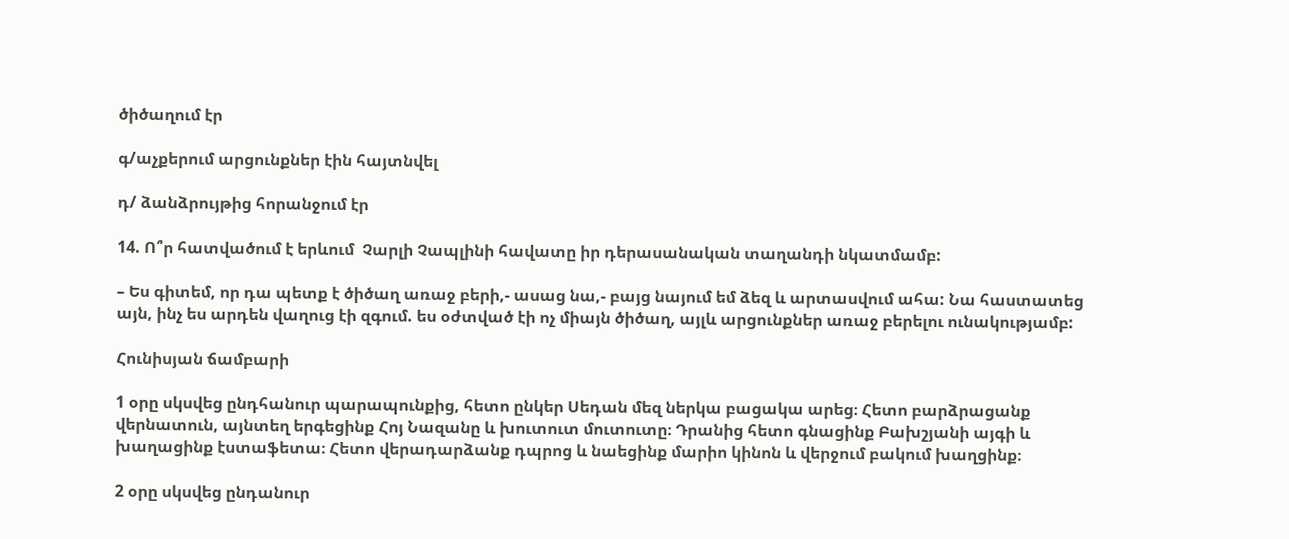ծիծաղում էր

գ/աչքերում արցունքներ էին հայտնվել

դ/ ձանձրույթից հորանջում էր

14. Ո՞ր հատվածում է երևում  Չարլի Չապլինի հավատը իր դերասանական տաղանդի նկատմամբ:

– Ես գիտեմ, որ դա պետք է ծիծաղ առաջ բերի,- ասաց նա,- բայց նայում եմ ձեզ և արտասվում ահա: Նա հաստատեց այն, ինչ ես արդեն վաղուց էի զգում. ես օժտված էի ոչ միայն ծիծաղ, այլև արցունքներ առաջ բերելու ունակությամբ:

Հունիսյան ճամբարի

1 օրը սկսվեց ընդհանուր պարապունքից, հետո ընկեր Սեդան մեզ ներկա բացակա արեց։ Հետո բարձրացանք վերնատուն, այնտեղ երգեցինք Հոյ Նազանը և խուտուտ մուտուտը։ Դրանից հետո գնացինք Բախշյանի այգի և խաղացինք էստաֆետա։ Հետո վերադարձանք դպրոց և նաեցինք մարիո կինոն և վերջում բակում խաղցինք։

2 օրը սկսվեց ընդանուր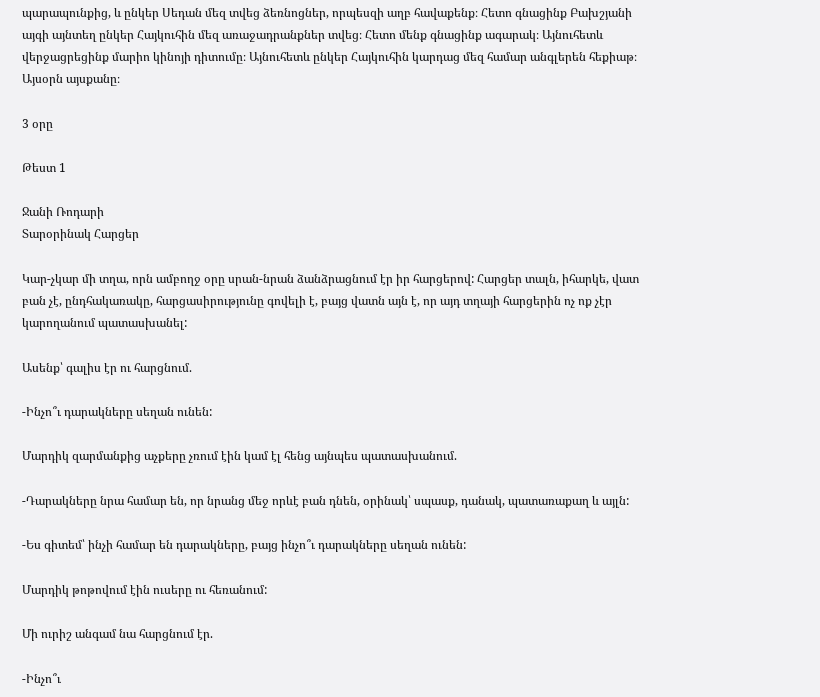պարապունքից, և ընկեր Սեդան մեզ տվեց ձեռնոցներ, որպեսզի աղբ հավաքենք։ Հետո գնացինք Բախշյանի այգի այնտեղ ընկեր Հայկուհին մեզ առաջադրանքներ տվեց։ Հետո մենք գնացինք ագարակ։ Այնուհետև վերջացրեցինք մարիո կինոյի դիտումը։ Այնուհետև ընկեր Հայկուհին կարդաց մեզ համար անգլերեն հեքիաթ։ Այսօրն այսքանը։

3 օրը

Թեստ 1

Ջանի Ռոդարի
Տարօրինակ Հարցեր

Կար-չկար մի տղա, որն ամբողջ օրը սրան-նրան ձանձրացնում էր իր հարցերով: Հարցեր տալն, իհարկե, վատ բան չէ, ընդհակառակը, հարցասիրությունը գովելի է, բայց վատն այն է, որ այդ տղայի հարցերին ոչ ոք չէր կարողանում պատասխանել:

Ասենք՝ գալիս էր ու հարցնում.

-Ինչո՞ւ դարակները սեղան ունեն:

Մարդիկ զարմանքից աչքերը չռում էին կամ էլ հենց այնպես պատասխանում.

-Դարակները նրա համար են, որ նրանց մեջ որևէ բան դնեն, օրինակ՝ սպասք, դանակ, պատառաքաղ և այլն:

-Ես գիտեմ՝ ինչի համար են դարակները, բայց ինչո՞ւ դարակները սեղան ունեն:

Մարդիկ թոթովում էին ուսերը ու հեռանում:

Մի ուրիշ անգամ նա հարցնում էր.

-Ինչո՞ւ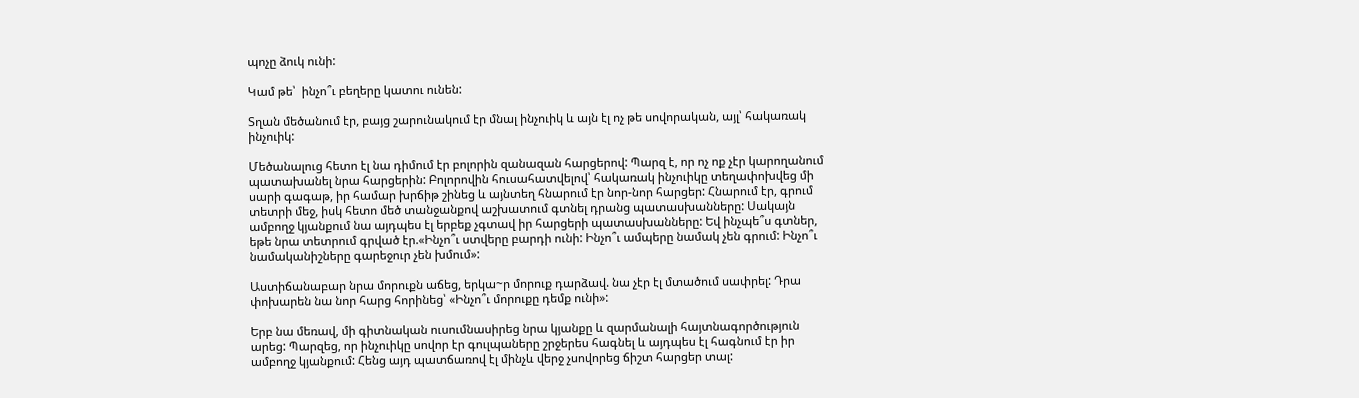պոչը ձուկ ունի:

Կամ թե՝  ինչո՞ւ բեղերը կատու ունեն:

Տղան մեծանում էր, բայց շարունակում էր մնալ ինչուիկ և այն էլ ոչ թե սովորական, այլ՝ հակառակ ինչուիկ:

Մեծանալուց հետո էլ նա դիմում էր բոլորին զանազան հարցերով: Պարզ է, որ ոչ ոք չէր կարողանում պատախանել նրա հարցերին: Բոլորովին հուսահատվելով՝ հակառակ ինչուիկը տեղափոխվեց մի սարի գագաթ, իր համար խրճիթ շինեց և այնտեղ հնարում էր նոր-նոր հարցեր: Հնարում էր, գրում  տետրի մեջ, իսկ հետո մեծ տանջանքով աշխատում գտնել դրանց պատասխանները: Սակայն ամբողջ կյանքում նա այդպես էլ երբեք չգտավ իր հարցերի պատասխանները: Եվ ինչպե՞ս գտներ, եթե նրա տետրում գրված էր.«Ինչո՞ւ ստվերը բարդի ունի: Ինչո՞ւ ամպերը նամակ չեն գրում: Ինչո՞ւ նամականիշները գարեջուր չեն խմում»:

Աստիճանաբար նրա մորուքն աճեց, երկա~ր մորուք դարձավ. նա չէր էլ մտածում սափրել: Դրա փոխարեն նա նոր հարց հորինեց՝ «Ինչո՞ւ մորուքը դեմք ունի»:

Երբ նա մեռավ, մի գիտնական ուսումնասիրեց նրա կյանքը և զարմանալի հայտնագործություն արեց: Պարզեց, որ ինչուիկը սովոր էր գուլպաները շրջերես հագնել և այդպես էլ հագնում էր իր ամբողջ կյանքում: Հենց այդ պատճառով էլ մինչև վերջ չսովորեց ճիշտ հարցեր տալ: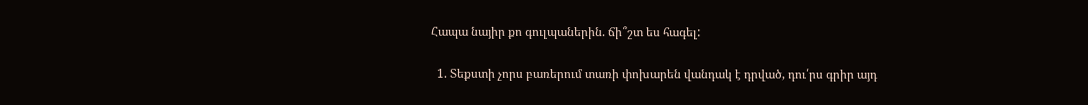Հապա նայիր քո գուլպաներին. ճի՞շտ ես հագել:

  1. Տեքստի չորս բառերում տառի փոխարեն վանդակ է դրված, դու՛րս գրիր այդ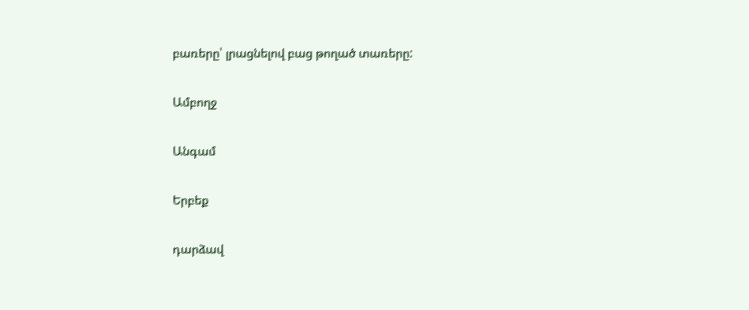բառերը՝ լրացնելով բաց թողած տառերը:

Ամբողջ

Անգամ

Երբեք

դարձավ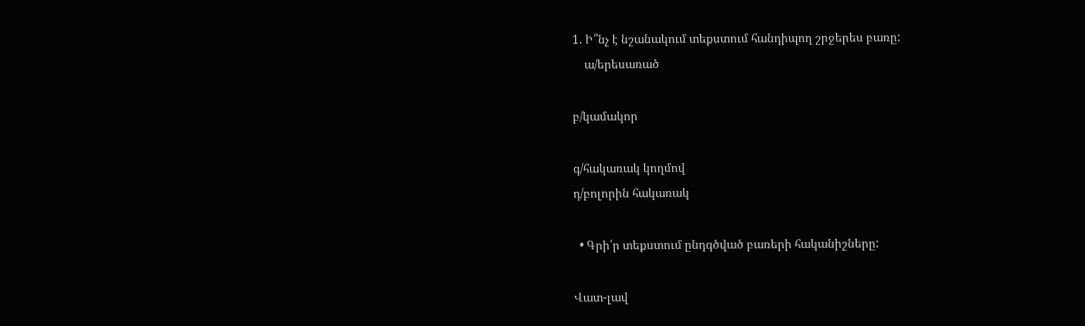1. Ի՞նչ է նշանակում տեքստում հանդիպող շրջերես բառը:
    ա/երեսառած

բ/կամակոր

գ/հակառակ կողմով
դ/բոլորին հակառակ

  • Գրի՛ր տեքստում ընդգծված բառերի հականիշները:

Վատ-լավ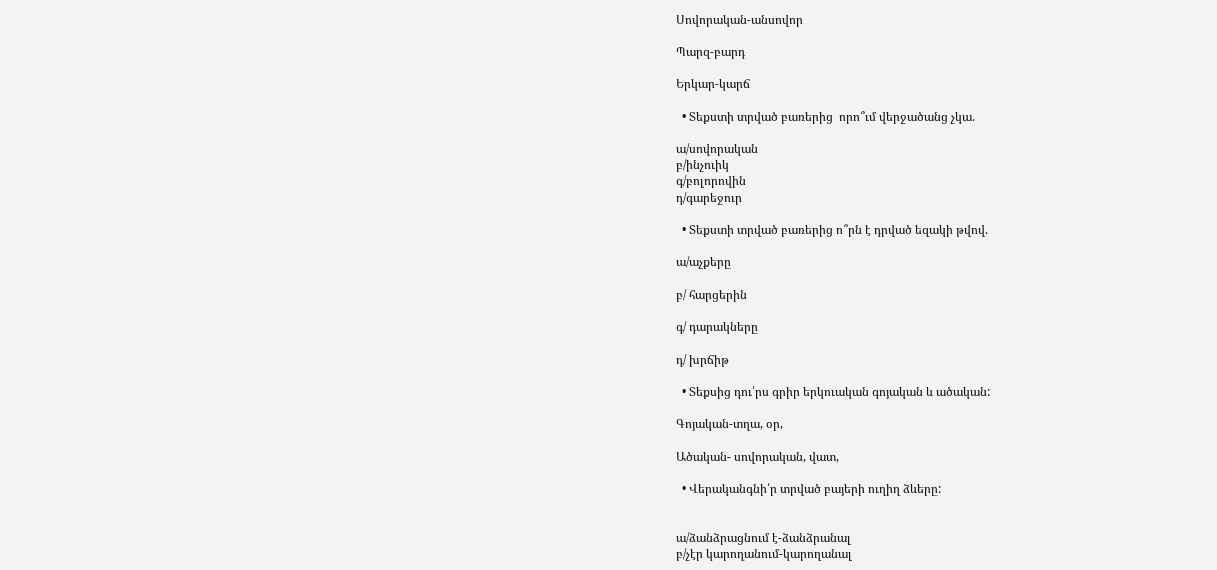Սովորական-անսովոր

Պարզ-բարդ

Երկար-կարճ

  • Տեքստի տրված բառերից  որո՞ւմ վերջածանց չկա.

ա/սովորական
բ/ինչուիկ
գ/բոլորովին
դ/գարեջուր

  • Տեքստի տրված բառերից ո՞րն է դրված եզակի թվով.

ա/աչքերը

բ/ հարցերին

գ/ դարակները

դ/ խրճիթ

  • Տեքսից դու՛րս գրիր երկուական գոյական և ածական:

Գոյական-տղա, օր,

Ածական- սովորական, վատ,

  • Վերականգնի՛ր տրված բայերի ուղիղ ձևերը:


ա/ձանձրացնում է-ձանձրանալ
բ/չէր կարողանում-կարողանալ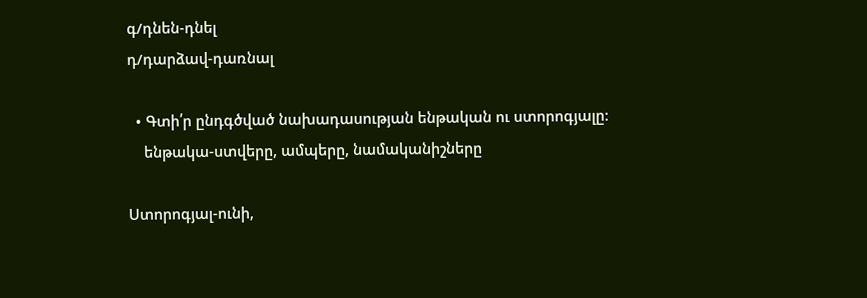գ/դնեն-դնել
դ/դարձավ-դառնալ

  • Գտի՛ր ընդգծված նախադասության ենթական ու ստորոգյալը:
    ենթակա-ստվերը, ամպերը, նամականիշները

Ստորոգյալ-ունի,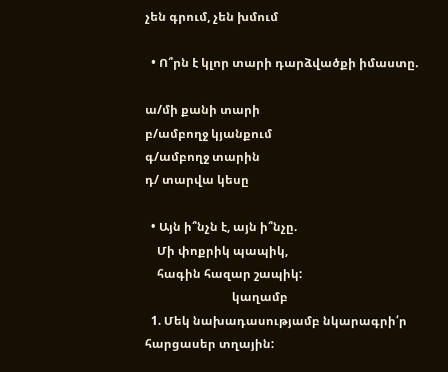չեն գրում, չեն խմում

  • Ո՞րն է կլոր տարի դարձվածքի իմաստը.

ա/մի քանի տարի
բ/ամբողջ կյանքում
գ/ամբողջ տարին
դ/ տարվա կեսը

  • Այն ի՞նչն է, այն ի՞նչը.
    Մի փոքրիկ պապիկ,
    հագին հազար շապիկ:
                             կաղամբ
  1. Մեկ նախադասությամբ նկարագրի՛ր հարցասեր տղային: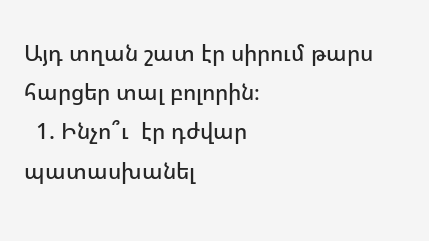Այդ տղան շատ էր սիրում թարս հարցեր տալ բոլորին։
  1. Ինչո՞ւ  էր դժվար պատասխանել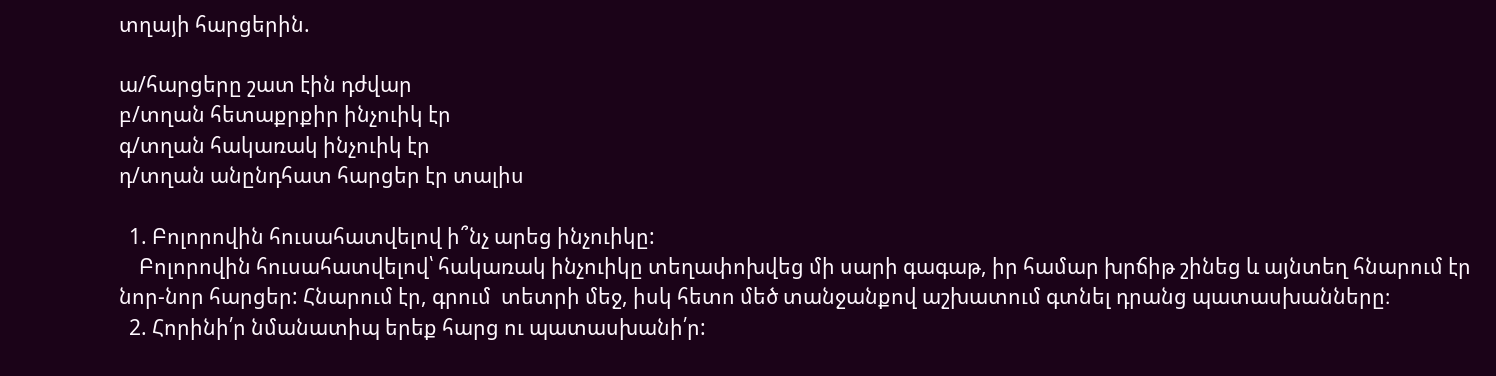տղայի հարցերին.

ա/հարցերը շատ էին դժվար
բ/տղան հետաքրքիր ինչուիկ էր
գ/տղան հակառակ ինչուիկ էր
դ/տղան անընդհատ հարցեր էր տալիս

  1. Բոլորովին հուսահատվելով ի՞նչ արեց ինչուիկը:
    Բոլորովին հուսահատվելով՝ հակառակ ինչուիկը տեղափոխվեց մի սարի գագաթ, իր համար խրճիթ շինեց և այնտեղ հնարում էր նոր-նոր հարցեր: Հնարում էր, գրում  տետրի մեջ, իսկ հետո մեծ տանջանքով աշխատում գտնել դրանց պատասխանները։
  2. Հորինի՛ր նմանատիպ երեք հարց ու պատասխանի՛ր: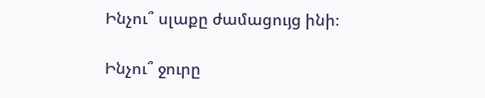Ինչու՞ սլաքը ժամացույց ինի։

Ինչու՞ ջուրը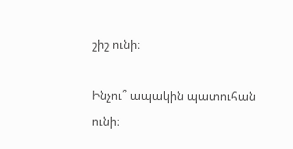շիշ ունի։

Ինչու՞ ապակին պատուհան ունի։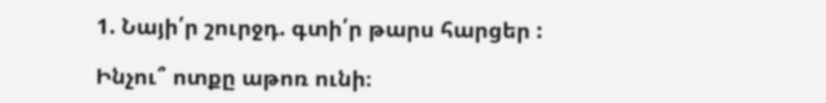1. Նայի՛ր շուրջդ. գտի՛ր թարս հարցեր :

Ինչու՞ ոտքը աթոռ ունի։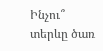Ինչու՞ տերևը ծառ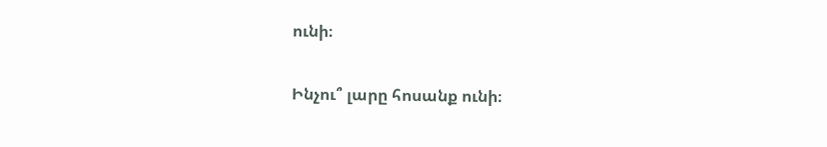ունի։

Ինչու՞ լարը հոսանք ունի։